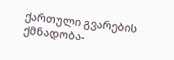ქართული გვარების ქმნადობა-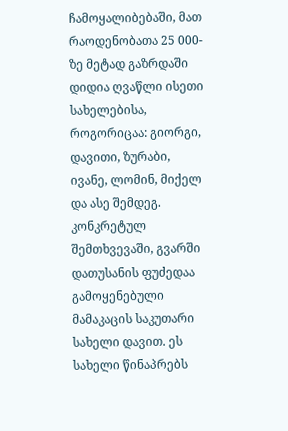ჩამოყალიბებაში, მათ რაოდენობათა 25 000-ზე მეტად გაზრდაში დიდია ღვაწლი ისეთი სახელებისა, როგორიცაა: გიორგი, დავითი, ზურაბი, ივანე, ლომინ, მიქელ და ასე შემდეგ. კონკრეტულ შემთხვევაში, გვარში დათუსანის ფუძედაა გამოყენებული მამაკაცის საკუთარი სახელი დავით. ეს სახელი წინაპრებს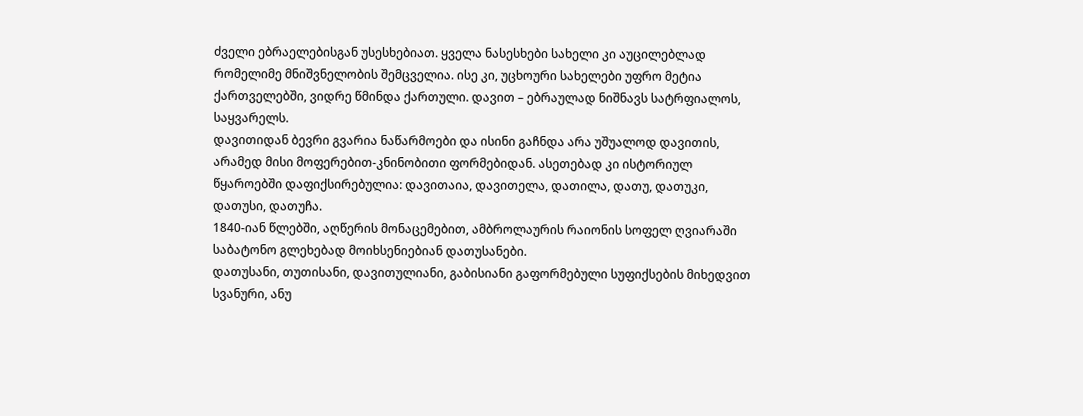ძველი ებრაელებისგან უსესხებიათ. ყველა ნასესხები სახელი კი აუცილებლად რომელიმე მნიშვნელობის შემცველია. ისე კი, უცხოური სახელები უფრო მეტია ქართველებში, ვიდრე წმინდა ქართული. დავით – ებრაულად ნიშნავს სატრფიალოს, საყვარელს.
დავითიდან ბევრი გვარია ნაწარმოები და ისინი გაჩნდა არა უშუალოდ დავითის, არამედ მისი მოფერებით-კნინობითი ფორმებიდან. ასეთებად კი ისტორიულ წყაროებში დაფიქსირებულია: დავითაია, დავითელა, დათილა, დათუ, დათუკი, დათუსი, დათუჩა.
1840-იან წლებში, აღწერის მონაცემებით, ამბროლაურის რაიონის სოფელ ღვიარაში საბატონო გლეხებად მოიხსენიებიან დათუსანები.
დათუსანი, თუთისანი, დავითულიანი, გაბისიანი გაფორმებული სუფიქსების მიხედვით სვანური, ანუ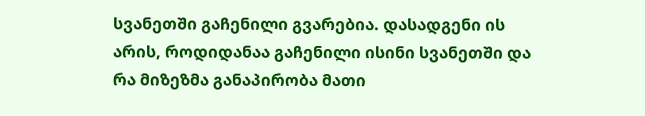სვანეთში გაჩენილი გვარებია. დასადგენი ის არის, როდიდანაა გაჩენილი ისინი სვანეთში და რა მიზეზმა განაპირობა მათი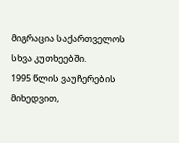მიგრაცია საქართველოს სხვა კუთხეებში.
1995 წლის ვაუჩერების მიხედვით,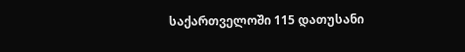საქართველოში 115 დათუსანი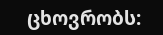ცხოვრობს: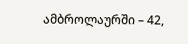ამბროლაურში – 42,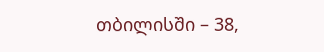თბილისში – 38,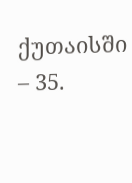ქუთაისში – 35.